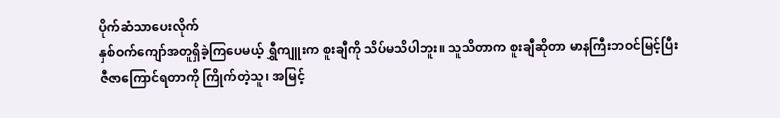ပိုက်ဆံသာပေးလိုက်
နှစ်ဝက်ကျော်အတူရှိခဲ့ကြပေမယ့် ရွှီကျူးက စူးချီကို သိပ်မသိပါဘူး။ သူသိတာက စူးချီဆိုတာ မာနကြီးဘဝင်မြင့်ပြီး ဇီဇာကြောင်ရတာကို ကြိုက်တဲ့သူ၊ အမြင့်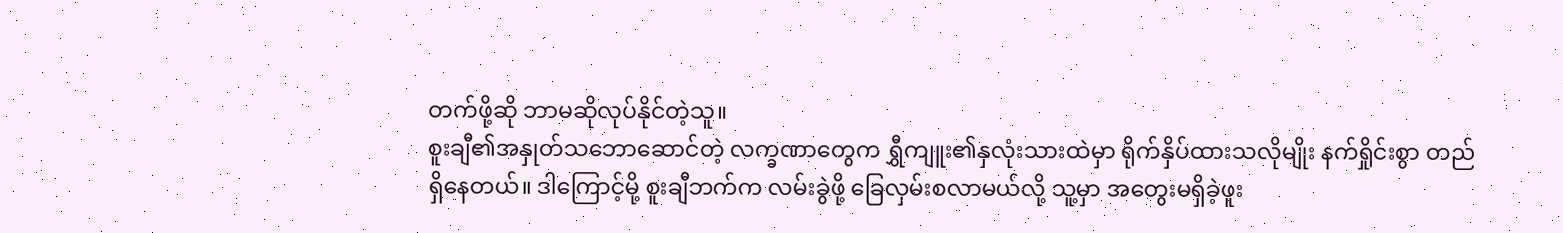တက်ဖို့ဆို ဘာမဆိုလုပ်နိုင်တဲ့သူ။
စူးချီ၏အနှုတ်သဘောဆောင်တဲ့ လက္ခဏာတွေက ရွှီကျူး၏နှလုံးသားထဲမှာ ရိုက်နှိပ်ထားသလိုမျိုး နက်ရှိုင်းစွာ တည်ရှိနေတယ်။ ဒါကြောင့်မို့ စူးချီဘက်က လမ်းခွဲဖို့ ခြေလှမ်းစလာမယ်လို့ သူ့မှာ အတွေးမရှိခဲ့ဖူး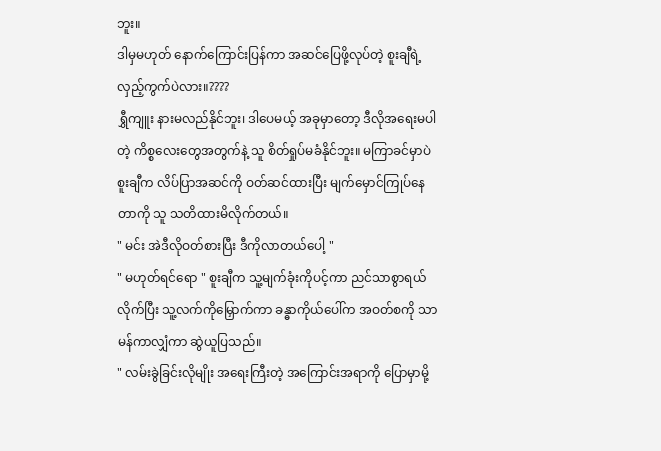ဘူး။
ဒါမှမဟုတ် နောက်ကြောင်းပြန်ကာ အဆင်ပြေဖို့လုပ်တဲ့ စူးချီရဲ့ လှည့်ကွက်ပဲလား။????
ရွှီကျူး နားမလည်နိုင်ဘူး၊ ဒါပေမယ့် အခုမှာတော့ ဒီလိုအရေးမပါတဲ့ ကိစ္စလေးတွေအတွက်နဲ့ သူ စိတ်ရှုပ်မခံနိုင်ဘူး။ မကြာခင်မှာပဲ စူးချီက လိပ်ပြာအဆင်ကို ဝတ်ဆင်ထားပြီး မျက်မှောင်ကြုပ်နေတာကို သူ သတိထားမိလိုက်တယ်။
" မင်း အဲဒီလိုဝတ်စားပြီး ဒီကိုလာတယ်ပေါ့ "
" မဟုတ်ရင်ရော " စူးချီက သူ့မျက်ခုံးကိုပင့်ကာ ညင်သာစွာရယ်လိုက်ပြီး သူ့လက်ကိုမြှောက်ကာ ခန္ဓာကိုယ်ပေါ်က အဝတ်စကို သာမန်ကာလျှံကာ ဆွဲယူပြသည်။
" လမ်းခွဲခြင်းလိုမျိုး အရေးကြီးတဲ့ အကြောင်းအရာကို ပြောမှာမို့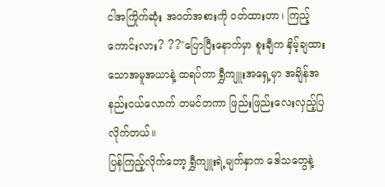ငါအကြိုက်ဆုံး အဝတ်အစားကို ဝတ်ထားတာ၊ ကြည့်ကောင်းလား? ??"ပြောပြီးနောက်မှာ စူးချီက နှိမ့်ချထားသောအမူအယာနဲ့ ထရပ်ကာ ရွှီကျူးအရှေ့မှာ အချိန်အနည်းငယ်လောက် တမင်တကာ ဖြည်းဖြည်းလေးလှည့်ပြလိုက်တယ်။
ပြန်ကြည့်လိုက်တော့ ရွှီကျူးရဲ့မျက်နှာက ဒေါသတွေနဲ့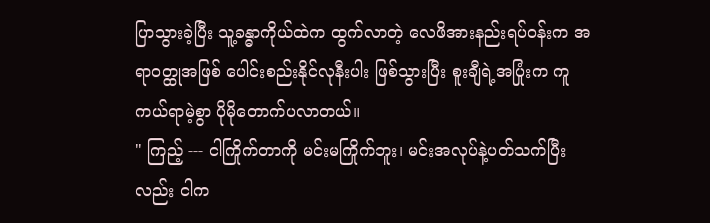ပြာသွားခဲ့ပြီး သူ့ခန္ဓာကိုယ်ထဲက ထွက်လာတဲ့ လေဖိအားနည်းရပ်ဝန်းက အရာဝတ္ထုအဖြစ် ပေါင်းစည်းနိုင်လုနီးပါး ဖြစ်သွားပြီး စူးချီရဲ့အပြုံးက ကူကယ်ရာမဲ့စွာ ပိုမိုတောက်ပလာတယ်။
" ကြည့် --- ငါကြိုက်တာကို မင်းမကြိုက်ဘူး၊ မင်းအလုပ်နဲ့ပတ်သက်ပြီးလည်း ငါက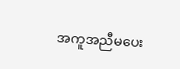အကူအညီမပေး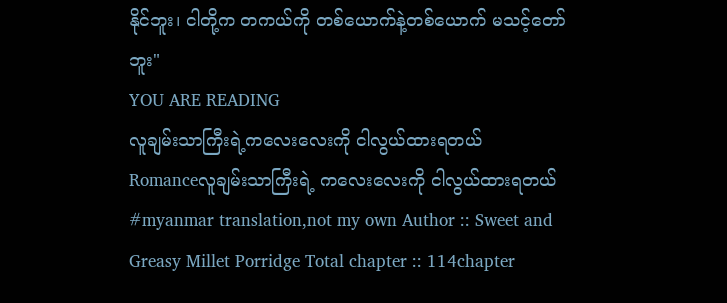နိုင်ဘူး၊ ငါတို့က တကယ်ကို တစ်ယောက်နဲ့တစ်ယောက် မသင့်တော်ဘူး"
YOU ARE READING
လူချမ်းသာကြီးရဲ့ကလေးလေးကို ငါလွယ်ထားရတယ်
Romanceလူချမ်းသာကြီးရဲ့ ကလေးလေးကို ငါလွယ်ထားရတယ် #myanmar translation,not my own Author :: Sweet and Greasy Millet Porridge Total chapter :: 114chapter